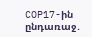COP17-ին ընդառաջ․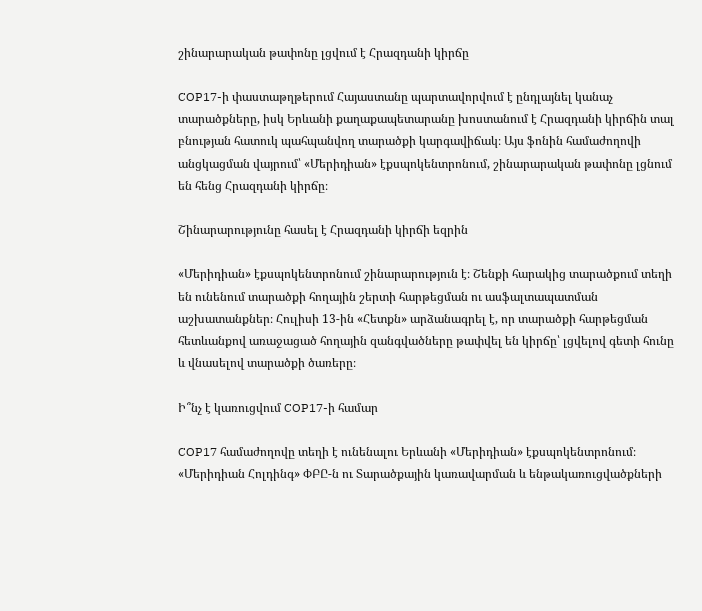շինարարական թափոնը լցվում է Հրազդանի կիրճը

COP17-ի փաստաթղթերում Հայաստանը պարտավորվում է ընդլայնել կանաչ տարածքները, իսկ Երևանի քաղաքապետարանը խոստանում է Հրազդանի կիրճին տալ բնության հատուկ պահպանվող տարածքի կարգավիճակ։ Այս ֆոնին համաժողովի անցկացման վայրում՝ «Մերիդիան» էքսպոկենտրոնում, շինարարական թափոնը լցնում են հենց Հրազդանի կիրճը։

Շինարարությունը հասել է Հրազդանի կիրճի եզրին

«Մերիդիան» էքսպոկենտրոնում շինարարություն է։ Շենքի հարակից տարածքում տեղի են ունենում տարածքի հողային շերտի հարթեցման ու ասֆալտապատման աշխատանքներ։ Հուլիսի 13-ին «Հետքն» արձանագրել է, որ տարածքի հարթեցման հետևանքով առաջացած հողային զանգվածները թափվել են կիրճը՝ լցվելով գետի հունը և վնասելով տարածքի ծառերը։

Ի՞նչ է կառուցվում COP17-ի համար

COP17 համաժողովը տեղի է ունենալու Երևանի «Մերիդիան» էքսպոկենտրոնում։ «Մերիդիան Հոլդինգ» ՓԲԸ-ն ու Տարածքային կառավարման և ենթակառուցվածքների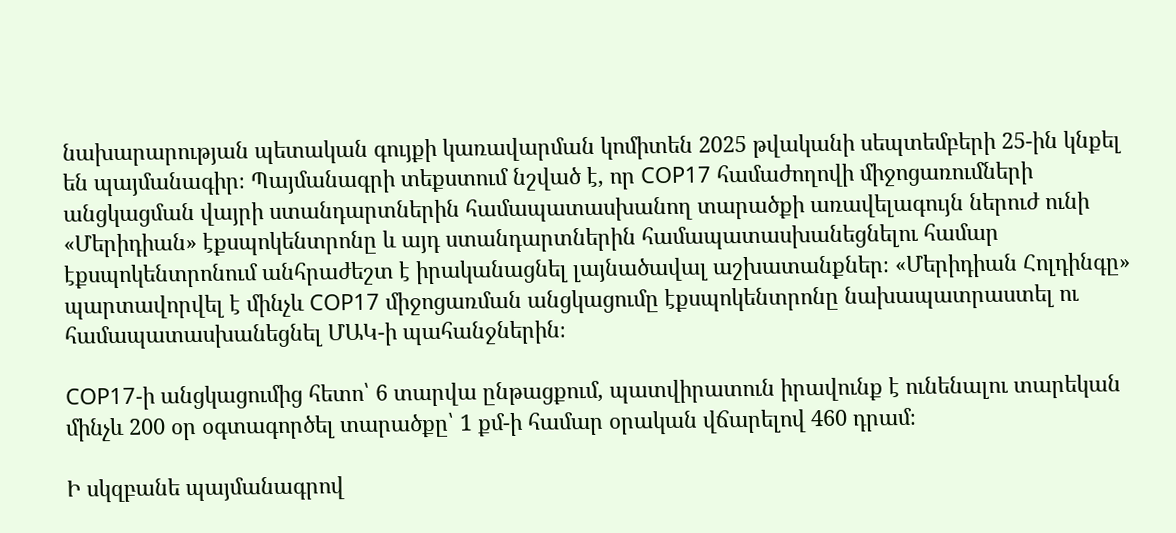նախարարության պետական գույքի կառավարման կոմիտեն 2025 թվականի սեպտեմբերի 25-ին կնքել են պայմանագիր։ Պայմանագրի տեքստում նշված է, որ COP17 համաժողովի միջոցառումների անցկացման վայրի ստանդարտներին համապատասխանող տարածքի առավելագույն ներուժ ունի «Մերիդիան» էքսպոկենտրոնը և այդ ստանդարտներին համապատասխանեցնելու համար էքսպոկենտրոնում անհրաժեշտ է իրականացնել լայնածավալ աշխատանքներ։ «Մերիդիան Հոլդինգը» պարտավորվել է մինչև COP17 միջոցառման անցկացումը էքսպոկենտրոնը նախապատրաստել ու համապատասխանեցնել ՄԱԿ-ի պահանջներին։

COP17-ի անցկացումից հետո՝ 6 տարվա ընթացքում, պատվիրատուն իրավունք է ունենալու տարեկան մինչև 200 օր օգտագործել տարածքը՝ 1 քմ-ի համար օրական վճարելով 460 դրամ։

Ի սկզբանե պայմանագրով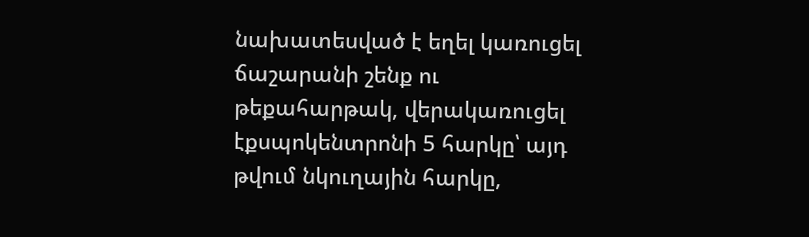նախատեսված է եղել կառուցել ճաշարանի շենք ու թեքահարթակ, վերակառուցել էքսպոկենտրոնի 5 հարկը՝ այդ թվում նկուղային հարկը,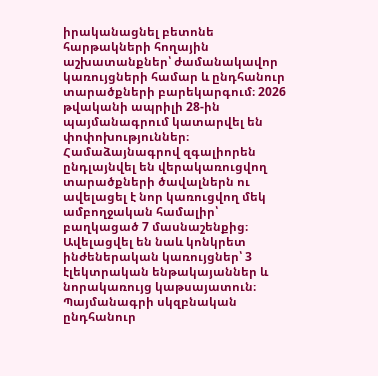իրականացնել բետոնե հարթակների հողային աշխատանքներ՝ ժամանակավոր կառույցների համար և ընդհանուր տարածքների բարեկարգում։ 2026 թվականի ապրիլի 28-ին պայմանագրում կատարվել են փոփոխություններ։ Համաձայնագրով զգալիորեն ընդլայնվել են վերակառուցվող տարածքների ծավալներն ու ավելացել է նոր կառուցվող մեկ ամբողջական համալիր՝ բաղկացած 7 մասնաշենքից։ Ավելացվել են նաև կոնկրետ ինժեներական կառույցներ՝ 3 էլեկտրական ենթակայաններ և նորակառույց կաթսայատուն։ Պայմանագրի սկզբնական ընդհանուր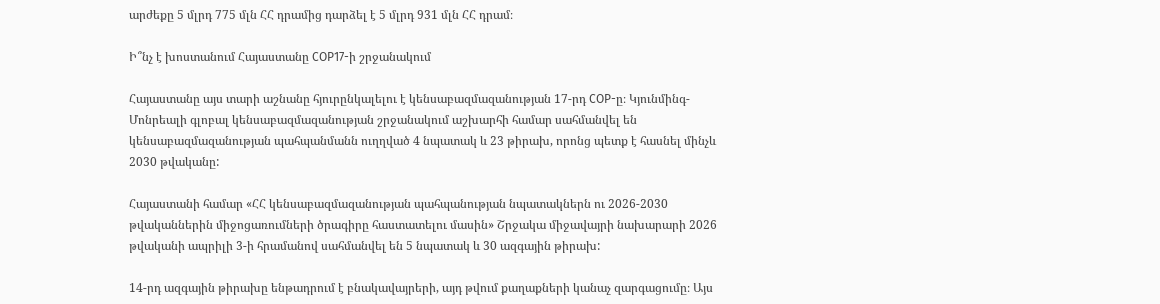արժեքը 5 մլրդ 775 մլն ՀՀ դրամից դարձել է 5 մլրդ 931 մլն ՀՀ դրամ։

Ի՞նչ է խոստանում Հայաստանը COP17-ի շրջանակում

Հայաստանը այս տարի աշնանը հյուրընկալելու է կենսաբազմազանության 17-րդ COP-ը։ Կյունմինգ-Մոնրեալի գլոբալ կենսաբազմազանության շրջանակում աշխարհի համար սահմանվել են կենսաբազմազանության պահպանմանն ուղղված 4 նպատակ և 23 թիրախ, որոնց պետք է հասնել մինչև 2030 թվականը:

Հայաստանի համար «ՀՀ կենսաբազմազանության պահպանության նպատակներն ու 2026-2030 թվականներին միջոցառումների ծրագիրը հաստատելու մասին» Շրջակա միջավայրի նախարարի 2026 թվականի ապրիլի 3-ի հրամանով սահմանվել են 5 նպատակ և 30 ազգային թիրախ:

14-րդ ազգային թիրախը ենթադրում է բնակավայրերի, այդ թվում քաղաքների կանաչ զարգացումը։ Այս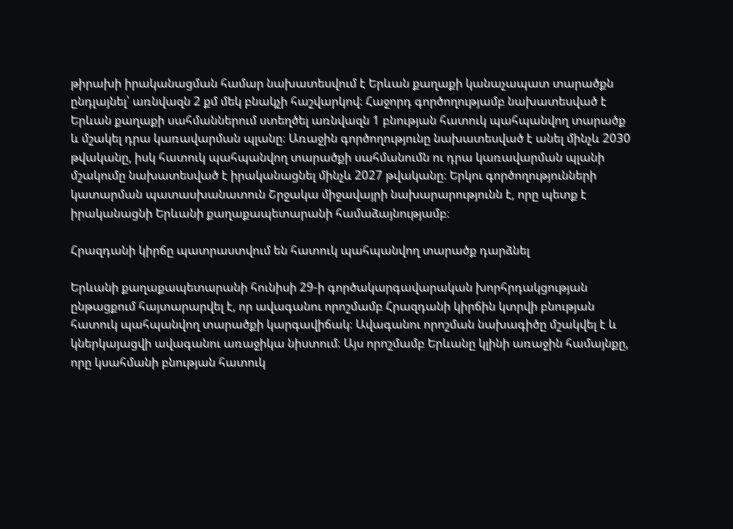թիրախի իրականացման համար նախատեսվում է Երևան քաղաքի կանաչապատ տարածքն ընդլայնել՝ առնվազն 2 քմ մեկ բնակչի հաշվարկով։ Հաջորդ գործողությամբ նախատեսված է Երևան քաղաքի սահմաններում ստեղծել առնվազն 1 բնության հատուկ պահպանվող տարածք և մշակել դրա կառավարման պլանը։ Առաջին գործողությունը նախատեսված է անել մինչև 2030 թվականը, իսկ հատուկ պահպանվող տարածքի սահմանումն ու դրա կառավարման պլանի մշակումը նախատեսված է իրականացնել մինչև 2027 թվականը։ Երկու գործողությունների կատարման պատասխանատուն Շրջակա միջավայրի նախարարությունն է, որը պետք է իրականացնի Երևանի քաղաքապետարանի համաձայնությամբ։

Հրազդանի կիրճը պատրաստվում են հատուկ պահպանվող տարածք դարձնել

Երևանի քաղաքապետարանի հունիսի 29-ի գործակարգավարական խորհրդակցության ընթացքում հայտարարվել է, որ ավագանու որոշմամբ Հրազդանի կիրճին կտրվի բնության հատուկ պահպանվող տարածքի կարգավիճակ։ Ավագանու որոշման նախագիծը մշակվել է և կներկայացվի ավագանու առաջիկա նիստում։ Այս որոշմամբ Երևանը կլինի առաջին համայնքը, որը կսահմանի բնության հատուկ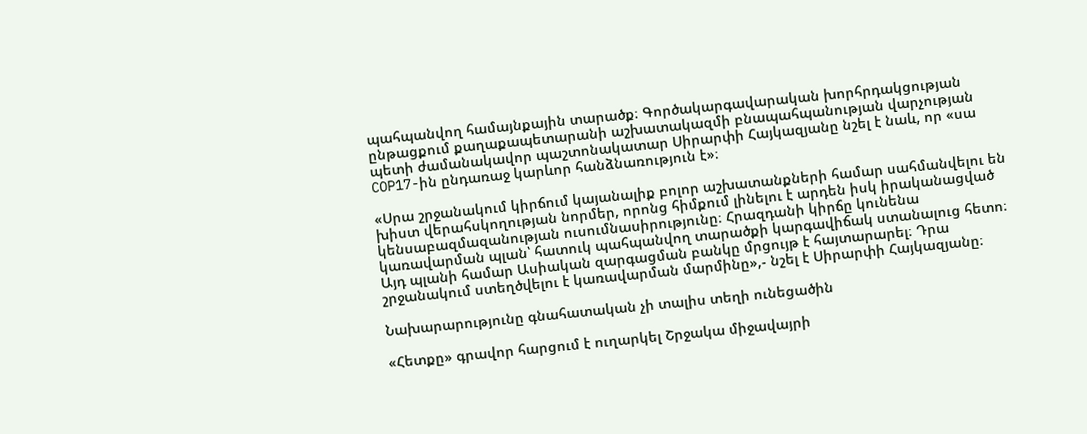պահպանվող համայնքային տարածք։ Գործակարգավարական խորհրդակցության ընթացքում քաղաքապետարանի աշխատակազմի բնապահպանության վարչության պետի ժամանակավոր պաշտոնակատար Սիրարփի Հայկազյանը նշել է նաև, որ «սա COP17-ին ընդառաջ կարևոր հանձնառություն է»։

«Սրա շրջանակում կիրճում կայանալիք բոլոր աշխատանքների համար սահմանվելու են խիստ վերահսկողության նորմեր, որոնց հիմքում լինելու է արդեն իսկ իրականացված կենսաբազմազանության ուսումնասիրությունը։ Հրազդանի կիրճը կունենա կառավարման պլան՝ հատուկ պահպանվող տարածքի կարգավիճակ ստանալուց հետո։ Այդ պլանի համար Ասիական զարգացման բանկը մրցույթ է հայտարարել։ Դրա շրջանակում ստեղծվելու է կառավարման մարմինը»,- նշել է Սիրարփի Հայկազյանը։

Նախարարությունը գնահատական չի տալիս տեղի ունեցածին

«Հետքը» գրավոր հարցում է ուղարկել Շրջակա միջավայրի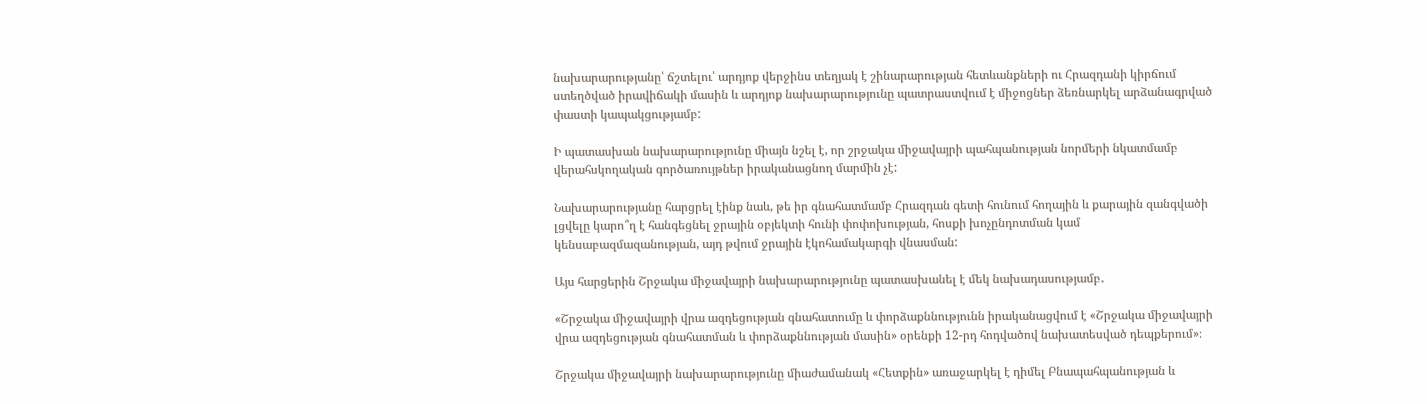նախարարությանը՝ ճշտելու՝ արդյոք վերջինս տեղյակ է շինարարության հետևանքների ու Հրազդանի կիրճում ստեղծված իրավիճակի մասին և արդյոք նախարարությունը պատրաստվում է միջոցներ ձեռնարկել արձանագրված փաստի կապակցությամբ:

Ի պատասխան նախարարությունը միայն նշել է, որ շրջակա միջավայրի պահպանության նորմերի նկատմամբ վերահսկողական գործառույթներ իրականացնող մարմին չէ:

Նախարարությանը հարցրել էինք նաև, թե իր գնահատմամբ Հրազդան գետի հունում հողային և քարային զանգվածի լցվելը կարո՞ղ է հանգեցնել ջրային օբյեկտի հունի փոփոխության, հոսքի խոչընդոտման կամ կենսաբազմազանության, այդ թվում ջրային էկոհամակարգի վնասման:

Այս հարցերին Շրջակա միջավայրի նախարարությունը պատասխանել է մեկ նախադասությամբ․

«Շրջակա միջավայրի վրա ազդեցության գնահատումը և փորձաքննությունն իրականացվում է «Շրջակա միջավայրի վրա ազդեցության գնահատման և փորձաքննության մասին» օրենքի 12-րդ հոդվածով նախատեսված դեպքերում»։

Շրջակա միջավայրի նախարարությունը միաժամանակ «Հետքին» առաջարկել է դիմել Բնապահպանության և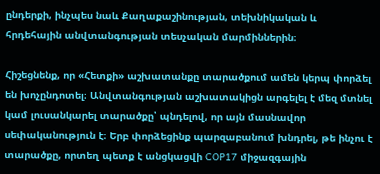ընդերքի, ինչպես նաև Քաղաքաշինության, տեխնիկական և հրդեհային անվտանգության տեսչական մարմիններին։

Հիշեցնենք, որ «Հետքի» աշխատանքը տարածքում ամեն կերպ փորձել են խոչընդոտել։ Անվտանգության աշխատակիցն արգելել է մեզ մտնել կամ լուսանկարել տարածքը՝ պնդելով, որ այն մասնավոր սեփականություն է։ Երբ փորձեցինք պարզաբանում խնդրել, թե ինչու է տարածքը, որտեղ պետք է անցկացվի COP17 միջազգային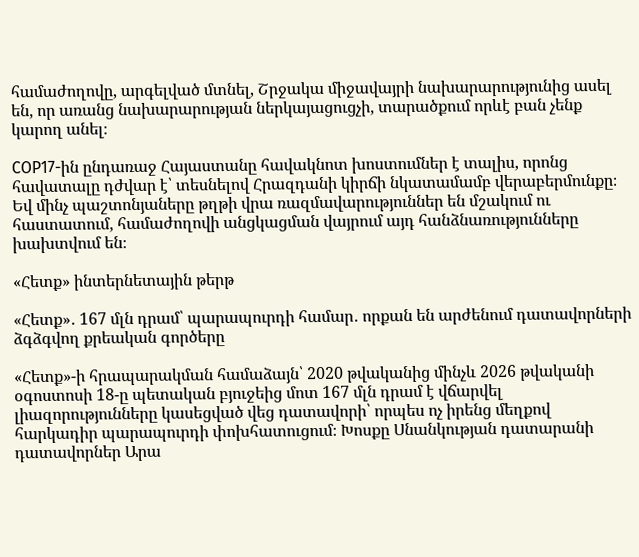համաժողովը, արգելված մտնել, Շրջակա միջավայրի նախարարությունից ասել են, որ առանց նախարարության ներկայացուցչի, տարածքում որևէ բան չենք կարող անել։

COP17-ին ընդառաջ Հայաստանը հավակնոտ խոստումներ է տալիս, որոնց հավատալը դժվար է՝ տեսնելով Հրազդանի կիրճի նկատամամբ վերաբերմունքը։ Եվ մինչ պաշտոնյաները թղթի վրա ռազմավարություններ են մշակում ու հաստատում, համաժողովի անցկացման վայրում այդ հանձնառությունները խախտվում են։

«Հետք» ինտերնետային թերթ

«Հետք»․ 167 մլն դրամ՝ պարապուրդի համար․ որքան են արժենում դատավորների ձգձգվող քրեական գործերը

«Հետք»-ի հրապարակման համաձայն՝ 2020 թվականից մինչև 2026 թվականի օգոստոսի 18-ը պետական բյուջեից մոտ 167 մլն դրամ է վճարվել լիազորությունները կասեցված վեց դատավորի՝ որպես ոչ իրենց մեղքով հարկադիր պարապուրդի փոխհատուցում։ Խոսքը Սնանկության դատարանի դատավորներ Արա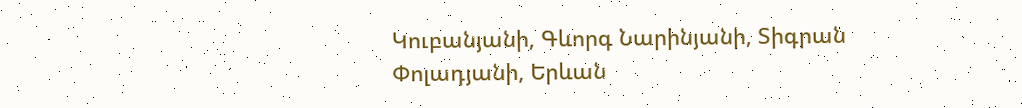Կուբանյանի, Գևորգ Նարինյանի, Տիգրան Փոլադյանի, Երևան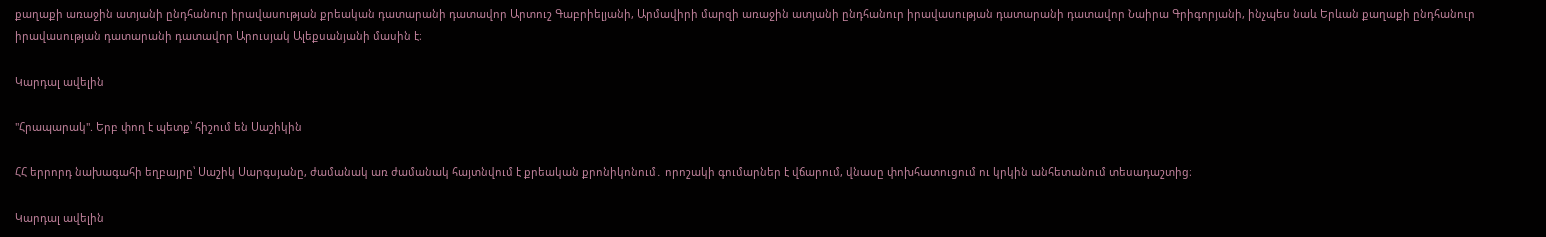քաղաքի առաջին ատյանի ընդհանուր իրավասության քրեական դատարանի դատավոր Արտուշ Գաբրիելյանի, Արմավիրի մարզի առաջին ատյանի ընդհանուր իրավասության դատարանի դատավոր Նաիրա Գրիգորյանի, ինչպես նաև Երևան քաղաքի ընդհանուր իրավասության դատարանի դատավոր Արուսյակ Ալեքսանյանի մասին է։

Կարդալ ավելին

"Հրապարակ". Երբ փող է պետք՝ հիշում են Սաշիկին

ՀՀ երրորդ նախագահի եղբայրը՝ Սաշիկ Սարգսյանը, ժամանակ առ ժամանակ հայտնվում է քրեական քրոնիկոնում․ որոշակի գումարներ է վճարում, վնասը փոխհատուցում ու կրկին անհետանում տեսադաշտից։

Կարդալ ավելին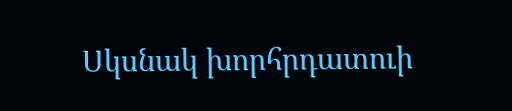Սկսնակ խորհրդատուի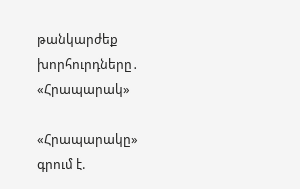թանկարժեք խորհուրդները․ «Հրապարակ»

«Հրապարակը» գրում է.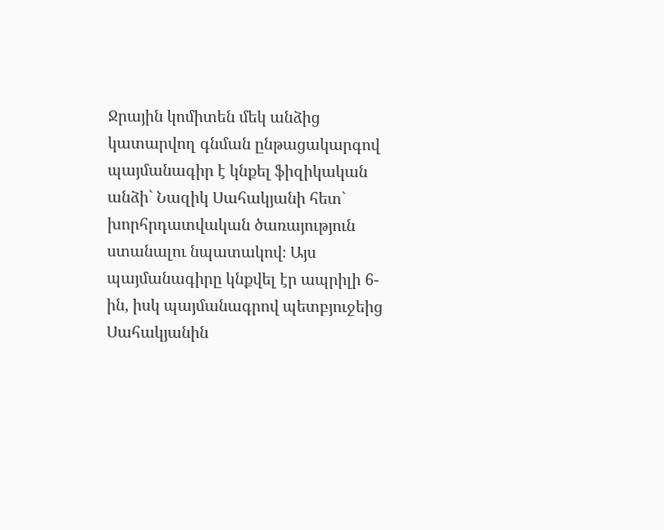Ջրային կոմիտեն մեկ անձից կատարվող գնման ընթացակարգով պայմանագիր է կնքել ֆիզիկական անձի` Նազիկ Սահակյանի հետ` խորհրդատվական ծառայություն ստանալու նպատակով։ Այս պայմանագիրը կնքվել էր ապրիլի 6-ին, իսկ պայմանագրով պետբյուջեից Սահակյանին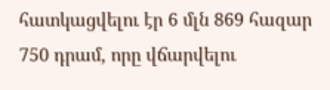հատկացվելու էր 6 մլն 869 հազար 750 դրամ, որը վճարվելու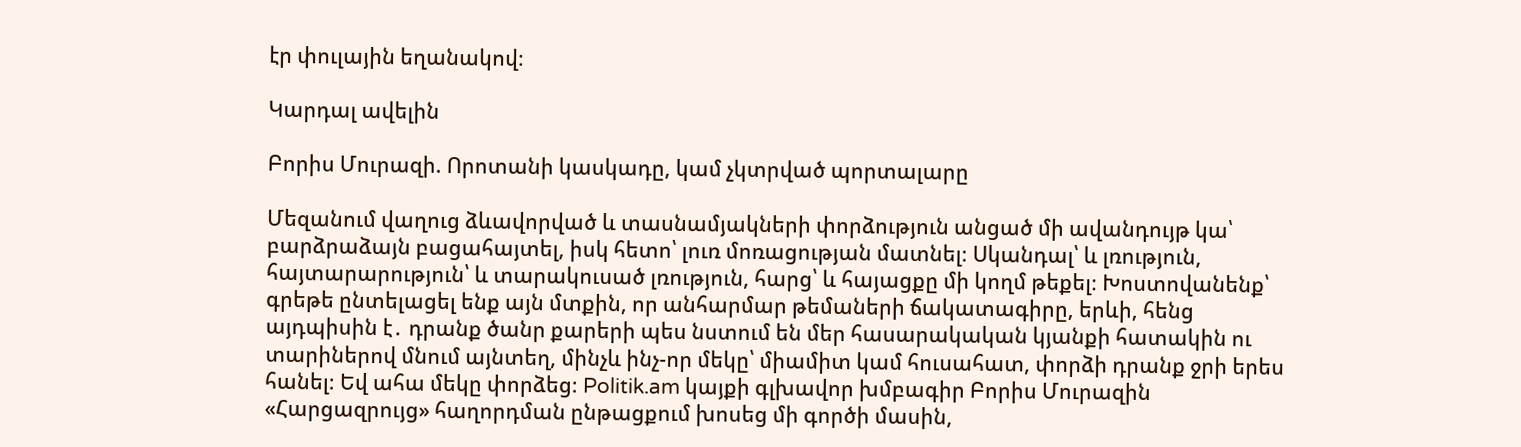էր փուլային եղանակով։

Կարդալ ավելին

Բորիս Մուրազի. Որոտանի կասկադը, կամ չկտրված պորտալարը

Մեզանում վաղուց ձևավորված և տասնամյակների փորձություն անցած մի ավանդույթ կա՝ բարձրաձայն բացահայտել, իսկ հետո՝ լուռ մոռացության մատնել։ Սկանդալ՝ և լռություն, հայտարարություն՝ և տարակուսած լռություն, հարց՝ և հայացքը մի կողմ թեքել։ Խոստովանենք՝ գրեթե ընտելացել ենք այն մտքին, որ անհարմար թեմաների ճակատագիրը, երևի, հենց այդպիսին է․ դրանք ծանր քարերի պես նստում են մեր հասարակական կյանքի հատակին ու տարիներով մնում այնտեղ, մինչև ինչ-որ մեկը՝ միամիտ կամ հուսահատ, փորձի դրանք ջրի երես հանել։ Եվ ահա մեկը փորձեց։ Politik.am կայքի գլխավոր խմբագիր Բորիս Մուրազին «Հարցազրույց» հաղորդման ընթացքում խոսեց մի գործի մասին,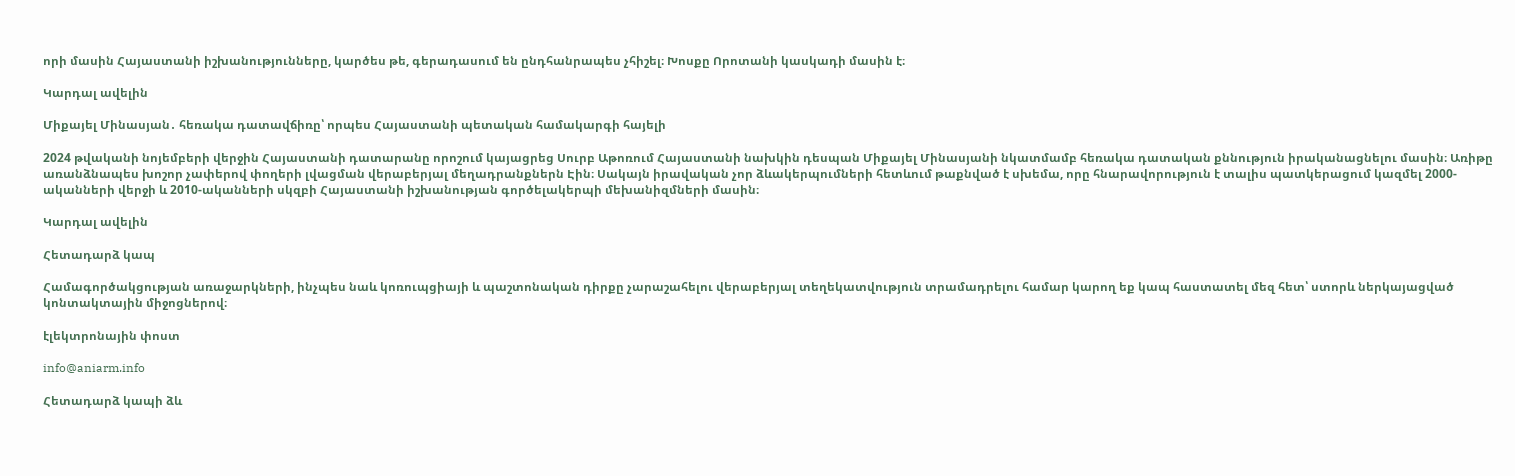որի մասին Հայաստանի իշխանությունները, կարծես թե, գերադասում են ընդհանրապես չհիշել։ Խոսքը Որոտանի կասկադի մասին է։

Կարդալ ավելին

Միքայել Մինասյան․ հեռակա դատավճիռը՝ որպես Հայաստանի պետական համակարգի հայելի

2024 թվականի նոյեմբերի վերջին Հայաստանի դատարանը որոշում կայացրեց Սուրբ Աթոռում Հայաստանի նախկին դեսպան Միքայել Մինասյանի նկատմամբ հեռակա դատական քննություն իրականացնելու մասին։ Առիթը առանձնապես խոշոր չափերով փողերի լվացման վերաբերյալ մեղադրանքներն Էին։ Սակայն իրավական չոր ձևակերպումների հետևում թաքնված է սխեմա, որը հնարավորություն է տալիս պատկերացում կազմել 2000-ականների վերջի և 2010-ականների սկզբի Հայաստանի իշխանության գործելակերպի մեխանիզմների մասին։

Կարդալ ավելին

Հետադարձ կապ

Համագործակցության առաջարկների, ինչպես նաև կոռուպցիայի և պաշտոնական դիրքը չարաշահելու վերաբերյալ տեղեկատվություն տրամադրելու համար կարող եք կապ հաստատել մեզ հետ՝ ստորև ներկայացված կոնտակտային միջոցներով։

էլեկտրոնային փոստ

info@aniarm.info

Հետադարձ կապի ձև